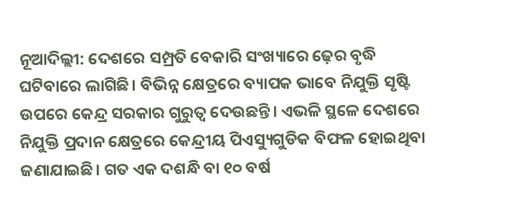ନୂଆଦିଲ୍ଲୀ: ଦେଶରେ ସମ୍ପ୍ରତି ବେକାରି ସଂଖ୍ୟାରେ ଢ଼େର ବୃଦ୍ଧି ଘଟିବାରେ ଲାଗିଛି। ବିଭିନ୍ନ କ୍ଷେତ୍ରରେ ବ୍ୟାପକ ଭାବେ ନିଯୁକ୍ତି ସୃଷ୍ଟି ଉପରେ କେନ୍ଦ୍ର ସରକାର ଗୁରୁତ୍ବ ଦେଉଛନ୍ତି। ଏଭଳି ସ୍ଥଳେ ଦେଶରେ ନିଯୁକ୍ତି ପ୍ରଦାନ କ୍ଷେତ୍ରରେ କେନ୍ଦ୍ରୀୟ ପିଏସ୍ୟୁଗୁଡିକ ବିଫଳ ହୋଇଥିବା ଜଣାଯାଇଛି। ଗତ ଏକ ଦଶନ୍ଧି ବା ୧୦ ବର୍ଷ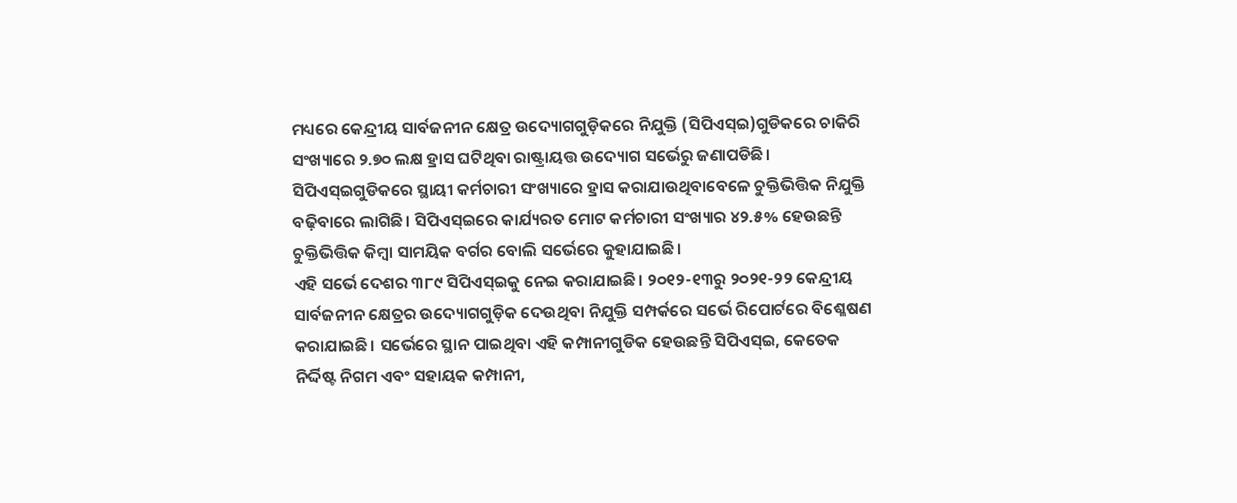ମଧ୍ୟରେ କେନ୍ଦ୍ରୀୟ ସାର୍ବଜନୀନ କ୍ଷେତ୍ର ଉଦ୍ୟୋଗଗୁଡ଼ିକରେ ନିଯୁକ୍ତି (ସିପିଏସ୍ଇ)ଗୁଡିକରେ ଚାକିରି ସଂଖ୍ୟାରେ ୨.୭୦ ଲକ୍ଷ ହ୍ରାସ ଘଟିଥିବା ରାଷ୍ଟ୍ରାୟତ୍ତ ଉଦ୍ୟୋଗ ସର୍ଭେରୁ ଜଣାପଡିଛି। ସିପିଏସ୍ଇଗୁଡିକରେ ସ୍ଥାୟୀ କର୍ମଚାରୀ ସଂଖ୍ୟାରେ ହ୍ରାସ କରାଯାଉଥିବାବେଳେ ଚୁକ୍ତିଭିତ୍ତିକ ନିଯୁକ୍ତି ବଢ଼ିବାରେ ଲାଗିଛି। ସିପିଏସ୍ଇରେ କାର୍ଯ୍ୟରତ ମୋଟ କର୍ମଚାରୀ ସଂଖ୍ୟାର ୪୨.୫% ହେଉଛନ୍ତି ଚୁକ୍ତିଭିତ୍ତିକ କିମ୍ବା ସାମୟିକ ବର୍ଗର ବୋଲି ସର୍ଭେରେ କୁହାଯାଇଛି।
ଏହି ସର୍ଭେ ଦେଶର ୩୮୯ ସିପିଏସ୍ଇକୁ ନେଇ କରାଯାଇଛି। ୨୦୧୨-୧୩ରୁ ୨୦୨୧-୨୨ କେନ୍ଦ୍ରୀୟ ସାର୍ବଜନୀନ କ୍ଷେତ୍ରର ଉଦ୍ୟୋଗଗୁଡ଼ିକ ଦେଉଥିବା ନିଯୁକ୍ତି ସମ୍ପର୍କରେ ସର୍ଭେ ରିପୋର୍ଟରେ ବିଶ୍ଳେଷଣ କରାଯାଇଛି। ସର୍ଭେରେ ସ୍ଥାନ ପାଇଥିବା ଏହି କମ୍ପାନୀଗୁଡିକ ହେଉଛନ୍ତି ସିପିଏସ୍ଇ, କେତେକ ନିର୍ଦ୍ଦିଷ୍ଟ ନିଗମ ଏବଂ ସହାୟକ କମ୍ପାନୀ,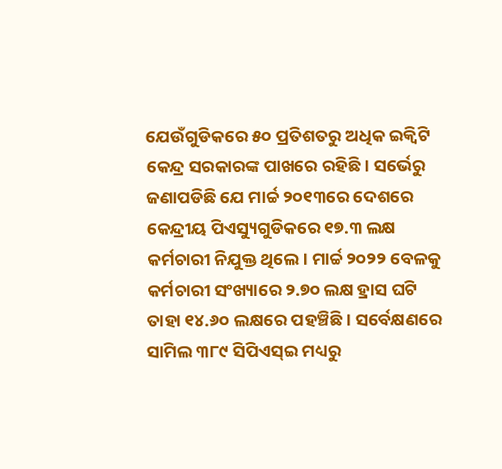ଯେଉଁଗୁଡିକରେ ୫୦ ପ୍ରତିଶତରୁ ଅଧିକ ଇକ୍ୱିଟି କେନ୍ଦ୍ର ସରକାରଙ୍କ ପାଖରେ ରହିଛି। ସର୍ଭେରୁ ଜଣାପଡିଛି ଯେ ମାର୍ଚ୍ଚ ୨୦୧୩ରେ ଦେଶରେ କେନ୍ଦ୍ରୀୟ ପିଏସ୍ୟୁଗୁଡିକରେ ୧୭.୩ ଲକ୍ଷ କର୍ମଚାରୀ ନିଯୁକ୍ତ ଥିଲେ। ମାର୍ଚ୍ଚ ୨୦୨୨ ବେଳକୁ କର୍ମଚାରୀ ସଂଖ୍ୟାରେ ୨.୭୦ ଲକ୍ଷ ହ୍ରାସ ଘଟି ତାହା ୧୪.୬୦ ଲକ୍ଷରେ ପହଞ୍ଚିଛି। ସର୍ବେକ୍ଷଣରେ ସାମିଲ ୩୮୯ ସିପିଏସ୍ଇ ମଧ୍ୟରୁ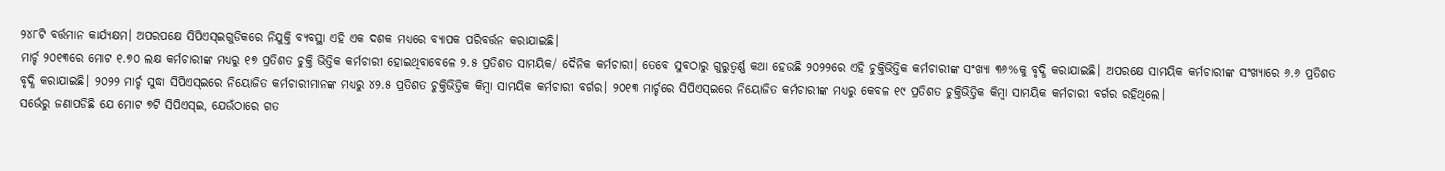୨୪୮ଟି ବର୍ତ୍ତମାନ କାର୍ଯ୍ୟକ୍ଷମ। ଅପରପକ୍ଷେ ସିପିଏସ୍ଇଗୁଡିକରେ ନିଯୁକ୍ତି ବ୍ୟବସ୍ଥା ଏହି ଏକ ଦଶକ ମଧ୍ୟରେ ବ୍ୟାପକ ପରିବର୍ତ୍ତନ କରାଯାଇଛି।
ମାର୍ଚ୍ଚ ୨୦୧୩ରେ ମୋଟ ୧.୭୦ ଲକ୍ଷ କର୍ମଚାରୀଙ୍କ ମଧ୍ୟରୁ ୧୭ ପ୍ରତିଶତ ଚୁକ୍ତି ଭିତ୍ତିକ କର୍ମଚାରୀ ହୋଇଥିବାବେଳେ ୨.୫ ପ୍ରତିଶତ ସାମୟିକ/ ଦୈନିକ କର୍ମଚାରୀ। ତେବେ ସୁବଠାରୁ ଗୁରୁତ୍ବର୍ଣ୍ଣ କଥା ହେଉଛି ୨୦୨୨ରେ ଏହି ଚୁକ୍ତିଭିତ୍ତିକ କର୍ମଚାରୀଙ୍କ ସଂଖ୍ୟା ୩୬%କୁ ବୃଦ୍ଧି କରାଯାଇଛି। ଅପରକ୍ଷେ ସାମୟିକ କର୍ମଚାରୀଙ୍କ ସଂଖ୍ୟାରେ ୬.୬ ପ୍ରତିଶତ ବୃଦ୍ଧି କରାଯାଇଛି। ୨୦୨୨ ମାର୍ଚ୍ଚ ସୁଦ୍ଧା ସିପିଏସ୍ଇରେ ନିୟୋଜିତ କର୍ମଚାରୀମାନଙ୍କ ମଧ୍ୟରୁ ୪୨.୫ ପ୍ରତିଶତ ଚୁକ୍ତିଭିତ୍ତିକ କିମ୍ବା ସାମୟିକ କର୍ମଚାରୀ ବର୍ଗର। ୨୦୧୩ ମାର୍ଚ୍ଚରେ ସିପିଏସ୍ଇରେ ନିୟୋଜିତ କର୍ମଚାରୀଙ୍କ ମଧ୍ୟରୁ କେବଳ ୧୯ ପ୍ରତିଶତ ଚୁକ୍ତିଭିତ୍ତିକ କିମ୍ବା ସାମୟିକ କର୍ମଚାରୀ ବର୍ଗର ରହିଥିଲେ।
ସର୍ଭେରୁ ଜଣାପଡିଛି ଯେ ମୋଟ ୭ଟି ସିପିଏସ୍ଇ, ଯେଉଁଠାରେ ଗତ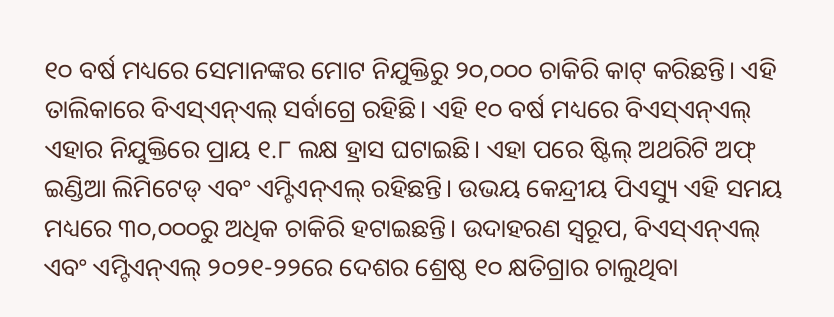୧୦ ବର୍ଷ ମଧ୍ୟରେ ସେମାନଙ୍କର ମୋଟ ନିଯୁକ୍ତିରୁ ୨୦,୦୦୦ ଚାକିରି କାଟ୍ କରିଛନ୍ତି। ଏହି ତାଲିକାରେ ବିଏସ୍ଏନ୍ଏଲ୍ ସର୍ବାଗ୍ରେ ରହିଛି। ଏହି ୧୦ ବର୍ଷ ମଧ୍ୟରେ ବିଏସ୍ଏନ୍ଏଲ୍ ଏହାର ନିଯୁକ୍ତିରେ ପ୍ରାୟ ୧.୮ ଲକ୍ଷ ହ୍ରାସ ଘଟାଇଛି। ଏହା ପରେ ଷ୍ଟିଲ୍ ଅଥରିଟି ଅଫ୍ ଇଣ୍ଡିଆ ଲିମିଟେଡ୍ ଏବଂ ଏମ୍ଟିଏନ୍ଏଲ୍ ରହିଛନ୍ତି। ଉଭୟ କେନ୍ଦ୍ରୀୟ ପିଏସ୍ୟୁ ଏହି ସମୟ ମଧ୍ୟରେ ୩୦,୦୦୦ରୁ ଅଧିକ ଚାକିରି ହଟାଇଛନ୍ତି। ଉଦାହରଣ ସ୍ୱରୂପ, ବିଏସ୍ଏନ୍ଏଲ୍ ଏବଂ ଏମ୍ଟିଏନ୍ଏଲ୍ ୨୦୨୧-୨୨ରେ ଦେଶର ଶ୍ରେଷ୍ଠ ୧୦ କ୍ଷତିଗ୍ରାର ଚାଲୁଥିବା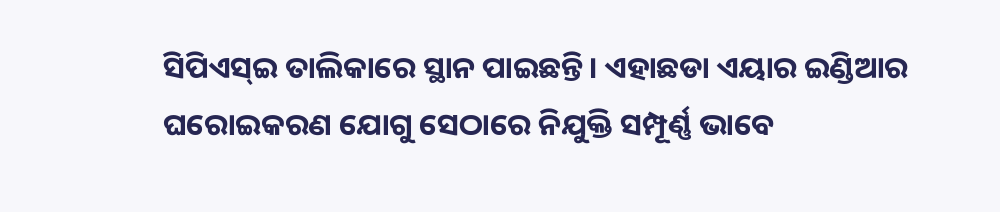ସିପିଏସ୍ଇ ତାଲିକାରେ ସ୍ଥାନ ପାଇଛନ୍ତି। ଏହାଛଡା ଏୟାର ଇଣ୍ଡିଆର ଘରୋଇକରଣ ଯୋଗୁ ସେଠାରେ ନିଯୁକ୍ତି ସମ୍ପୂର୍ଣ୍ଣ ଭାବେ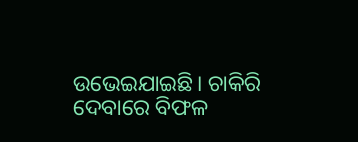ଉଭେଇଯାଇଛି। ଚାକିରି ଦେବାରେ ବିଫଳ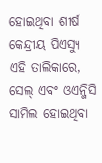ହୋଇଥିବା ଶୀର୍ଷ କେନ୍ଦ୍ରୀୟ ପିଏସ୍ୟୁ ଏହି ତାଲିକାରେ, ସେଲ୍ ଏବଂ ଓଏନ୍ଜିସି ସାମିଲ ହୋଇଥିବା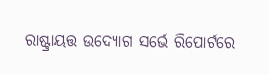ରାଷ୍ଟ୍ରାୟତ୍ତ ଉଦ୍ୟୋଗ ସର୍ଭେ ରିପୋର୍ଟରେ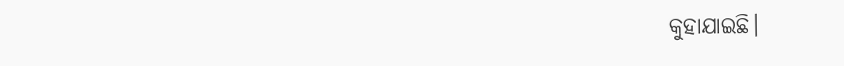କୁହାଯାଇଛି।